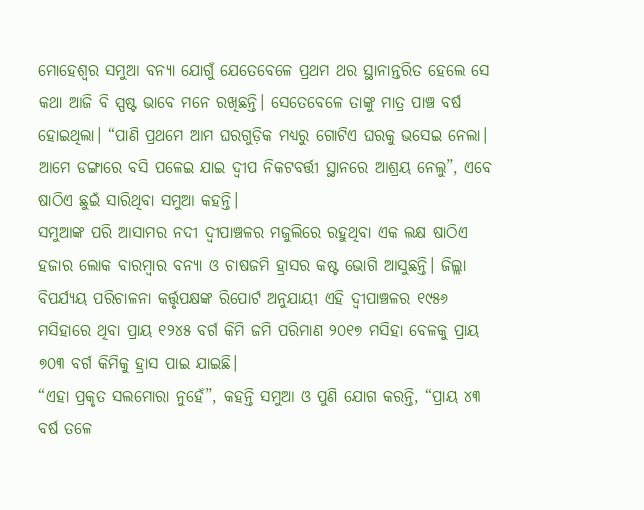ମୋହେଶ୍ଵର ସମୁଆ ବନ୍ୟା ଯୋଗୁଁ ଯେତେବେଳେ ପ୍ରଥମ ଥର ସ୍ଥାନାନ୍ତରିତ ହେଲେ ସେ କଥା ଆଜି ବି ସ୍ପଷ୍ଟ ଭାବେ ମନେ ରଖିଛନ୍ତି। ସେତେବେଳେ ତାଙ୍କୁ ମାତ୍ର ପାଞ୍ଚ ବର୍ଷ ହୋଇଥିଲା। “ପାଣି ପ୍ରଥମେ ଆମ ଘରଗୁଡ଼ିକ ମଧ୍ୟରୁ ଗୋଟିଏ ଘରକୁ ଭସେଇ ନେଲା। ଆମେ ଡଙ୍ଗାରେ ବସି ପଳେଇ ଯାଇ ଦ୍ଵୀପ ନିକଟବର୍ତ୍ତୀ ସ୍ଥାନରେ ଆଶ୍ରୟ ନେଲୁ”, ଏବେ ଷାଠିଏ ଛୁଇଁ ସାରିଥିବା ସମୁଆ କହନ୍ତି।
ସମୁଆଙ୍କ ପରି ଆସାମର ନଦୀ ଦ୍ଵୀପାଞ୍ଚଳର ମଜୁଲିରେ ରହୁଥିବା ଏକ ଲକ୍ଷ ଷାଠିଏ ହଜାର ଲୋକ ବାରମ୍ବାର ବନ୍ୟା ଓ ଚାଷଜମି ହ୍ରାସର କଷ୍ଟ ଭୋଗି ଆସୁଛନ୍ତି। ଜିଲ୍ଲା ବିପର୍ଯ୍ୟୟ ପରିଚାଳନା କର୍ତ୍ତୃପକ୍ଷଙ୍କ ରିପୋର୍ଟ ଅନୁଯାୟୀ ଏହି ଦ୍ଵୀପାଞ୍ଚଳର ୧୯୫୬ ମସିହାରେ ଥିବା ପ୍ରାୟ ୧୨୪୫ ବର୍ଗ କିମି ଜମି ପରିମାଣ ୨୦୧୭ ମସିହା ବେଳକୁ ପ୍ରାୟ ୭୦୩ ବର୍ଗ କିମିକୁ ହ୍ରାସ ପାଇ ଯାଇଛି।
“ଏହା ପ୍ରକୃତ ସଲମୋରା ନୁହେଁ”, କହନ୍ତି ସମୁଆ ଓ ପୁଣି ଯୋଗ କରନ୍ତି, “ପ୍ରାୟ ୪୩ ବର୍ଷ ତଳେ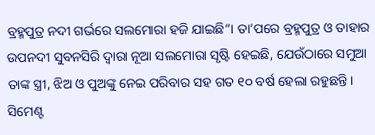ବ୍ରହ୍ମପୁତ୍ର ନଦୀ ଗର୍ଭରେ ସଲମୋରା ହଜି ଯାଇଛି”। ତା’ପରେ ବ୍ରହ୍ମପୁତ୍ର ଓ ତାହାର ଉପନଦୀ ସୁବନସିରି ଦ୍ୱାରା ନୂଆ ସଲମୋରା ସୃଷ୍ଟି ହେଇଛି, ଯେଉଁଠାରେ ସମୁଆ ତାଙ୍କ ସ୍ତ୍ରୀ, ଝିଅ ଓ ପୁଅଙ୍କୁ ନେଇ ପରିବାର ସହ ଗତ ୧୦ ବର୍ଷ ହେଲା ରହୁଛନ୍ତି।
ସିମେଣ୍ଟ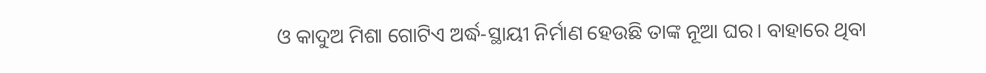ଓ କାଦୁଅ ମିଶା ଗୋଟିଏ ଅର୍ଦ୍ଧ-ସ୍ଥାୟୀ ନିର୍ମାଣ ହେଉଛି ତାଙ୍କ ନୂଆ ଘର। ବାହାରେ ଥିବା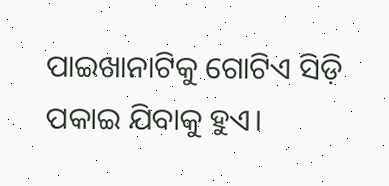ପାଇଖାନାଟିକୁ ଗୋଟିଏ ସିଡ଼ି ପକାଇ ଯିବାକୁ ହୁଏ।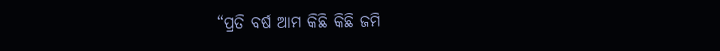“ପ୍ରତି ବର୍ଷ ଆମ କିଛି କିଛି ଜମି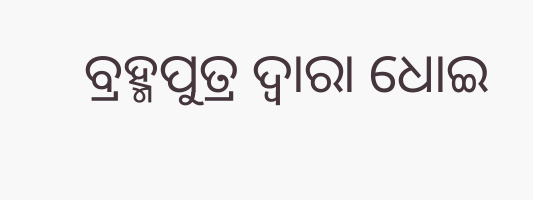ବ୍ରହ୍ମପୁତ୍ର ଦ୍ଵାରା ଧୋଇ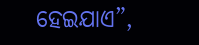ହେଇଯାଏ”,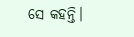ସେ କହନ୍ତି।